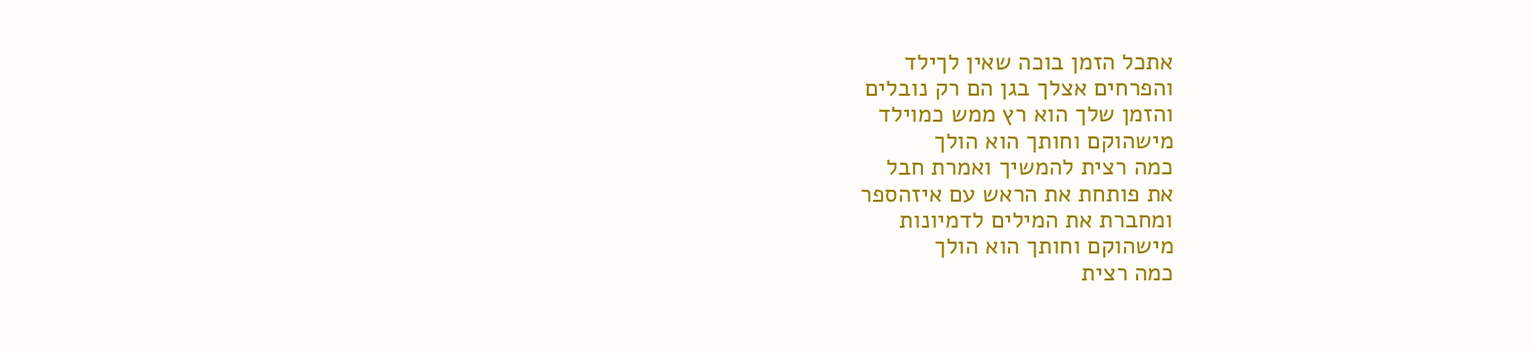אתכל הזמן בוכה שאין לךילד
והפרחים אצלך בגן הם רק נובלים
והזמן שלך הוא רץ ממש כמוילד
מישהוקם וחותך הוא הולך
כמה רצית להמשיך ואמרת חבל
את פותחת את הראש עם איזהספר
ומחברת את המילים לדמיונות
מישהוקם וחותך הוא הולך
כמה רצית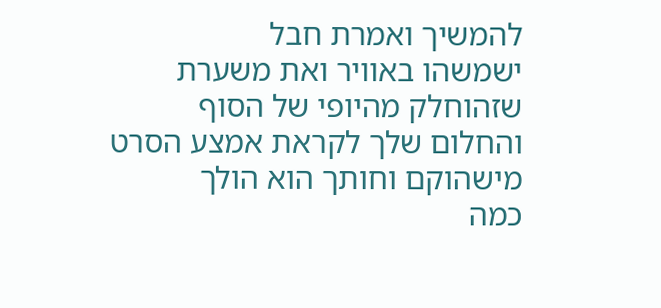להמשיך ואמרת חבל
ישמשהו באוויר ואת משערת
שזהוחלק מהיופי של הסוף
והחלום שלך לקראת אמצע הסרט
מישהוקם וחותך הוא הולך
כמה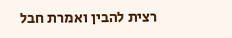רצית להבין ואמרת חבל